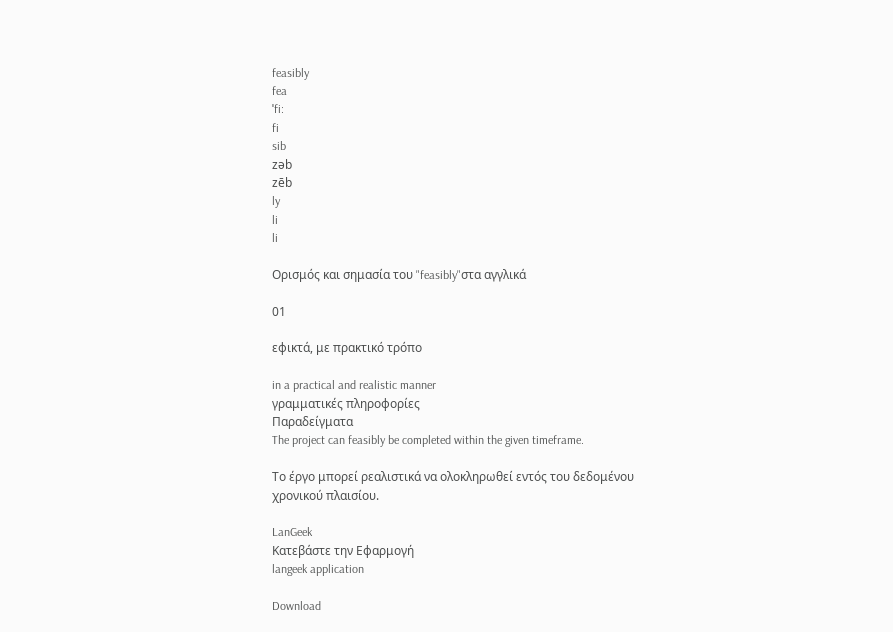feasibly
fea
ˈfi:
fi
sib
zəb
zēb
ly
li
li

Ορισμός και σημασία του "feasibly"στα αγγλικά

01

εφικτά, με πρακτικό τρόπο

in a practical and realistic manner
γραμματικές πληροφορίες
Παραδείγματα
The project can feasibly be completed within the given timeframe.

Το έργο μπορεί ρεαλιστικά να ολοκληρωθεί εντός του δεδομένου χρονικού πλαισίου.

LanGeek
Κατεβάστε την Εφαρμογή
langeek application

Download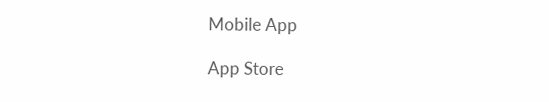Mobile App

App Store